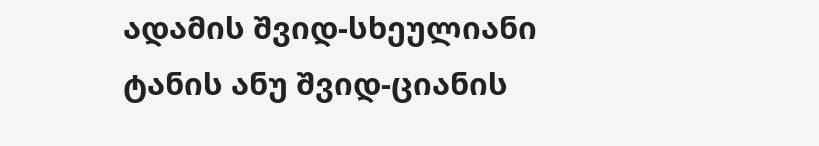ადამის შვიდ-სხეულიანი ტანის ანუ შვიდ-ციანის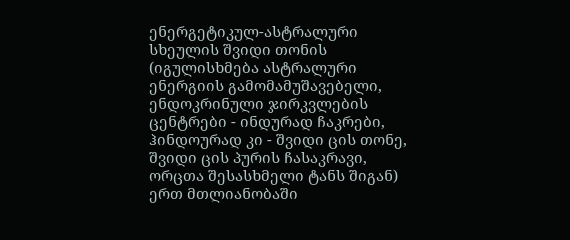ენერგეტიკულ-ასტრალური სხეულის შვიდი თონის (იგულისხმება ასტრალური ენერგიის გამომამუშავებელი, ენდოკრინული ჯირკვლების ცენტრები - ინდურად ჩაკრები, ჰინდოურად კი - შვიდი ცის თონე, შვიდი ცის პურის ჩასაკრავი, ორცთა შესასხმელი ტანს შიგან) ერთ მთლიანობაში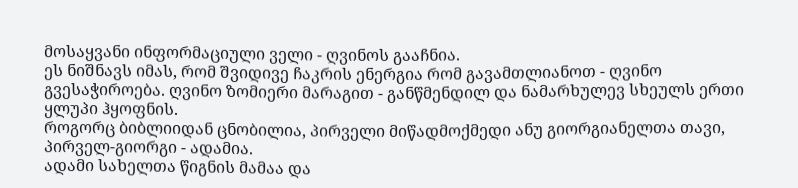მოსაყვანი ინფორმაციული ველი - ღვინოს გააჩნია.
ეს ნიშნავს იმას, რომ შვიდივე ჩაკრის ენერგია რომ გავამთლიანოთ - ღვინო გვესაჭიროება. ღვინო ზომიერი მარაგით - განწმენდილ და ნამარხულევ სხეულს ერთი ყლუპი ჰყოფნის.
როგორც ბიბლიიდან ცნობილია, პირველი მიწადმოქმედი ანუ გიორგიანელთა თავი, პირველ-გიორგი - ადამია.
ადამი სახელთა წიგნის მამაა და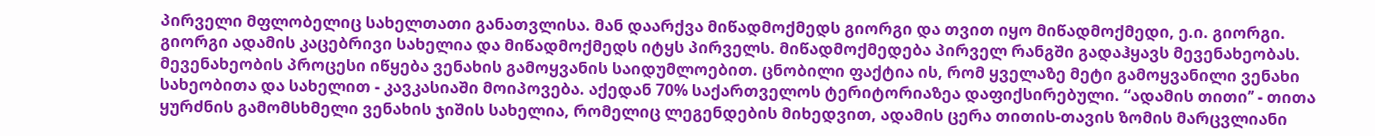პირველი მფლობელიც სახელთათი განათვლისა. მან დაარქვა მიწადმოქმედს გიორგი და თვით იყო მიწადმოქმედი, ე.ი. გიორგი. გიორგი ადამის კაცებრივი სახელია და მიწადმოქმედს იტყს პირველს. მიწადმოქმედება პირველ რანგში გადაჰყავს მევენახეობას.
მევენახეობის პროცესი იწყება ვენახის გამოყვანის საიდუმლოებით. ცნობილი ფაქტია ის, რომ ყველაზე მეტი გამოყვანილი ვენახი სახეობითა და სახელით - კავკასიაში მოიპოვება. აქედან 70% საქართველოს ტერიტორიაზეა დაფიქსირებული. “ადამის თითი’’ - თითა ყურძნის გამომსხმელი ვენახის ჯიშის სახელია, რომელიც ლეგენდების მიხედვით, ადამის ცერა თითის-თავის ზომის მარცვლიანი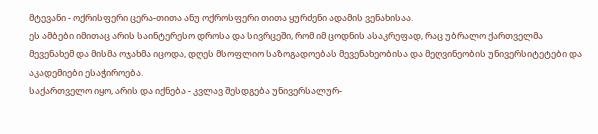მტევანი - ოქრისფერი ცერა-თითა ანუ ოქროსფერი თითა ყურძენი ადამის ვენახისაა.
ეს ამბები იმითაც არის საინტერესო დროსა და სივრცეში, რომ იმ ცოდნის ასაკრეფად, რაც უბრალო ქართველმა მევენახემ და მისმა ოჯახმა იცოდა, დღეს მსოფლიო საზოგადოებას მევენახეობისა და მეღვინეობის უნივერსიტეტები და აკადემიები ესაჭიროება.
საქართველო იყო, არის და იქნება - კვლავ შესდგება უნივერსალურ-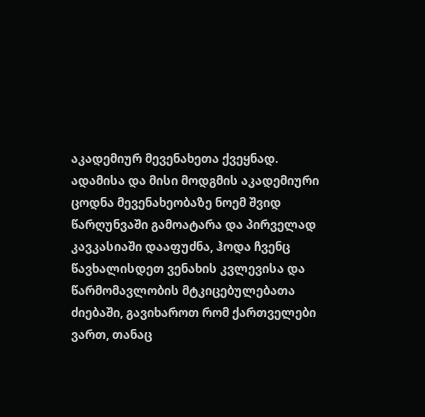აკადემიურ მევენახეთა ქვეყნად.
ადამისა და მისი მოდგმის აკადემიური ცოდნა მევენახეობაზე ნოემ შვიდ წარღუნვაში გამოატარა და პირველად კავკასიაში დააფუძნა, ჰოდა ჩვენც წავხალისდეთ ვენახის კვლევისა და წარმომავლობის მტკიცებულებათა ძიებაში, გავიხაროთ რომ ქართველები ვართ, თანაც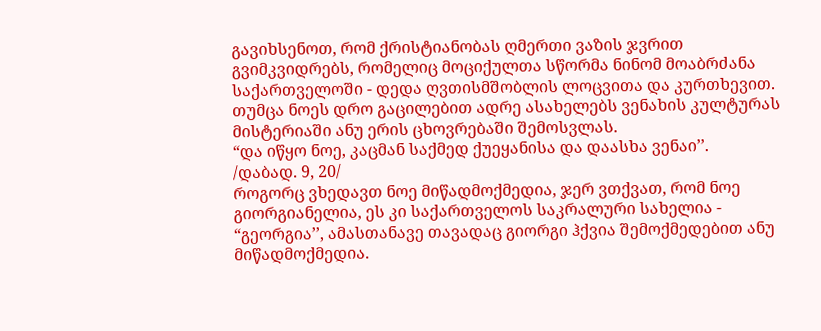გავიხსენოთ, რომ ქრისტიანობას ღმერთი ვაზის ჯვრით გვიმკვიდრებს, რომელიც მოციქულთა სწორმა ნინომ მოაბრძანა საქართველოში - დედა ღვთისმშობლის ლოცვითა და კურთხევით. თუმცა ნოეს დრო გაცილებით ადრე ასახელებს ვენახის კულტურას მისტერიაში ანუ ერის ცხოვრებაში შემოსვლას.
“და იწყო ნოე, კაცმან საქმედ ქუეყანისა და დაასხა ვენაი’’.
/დაბად. 9, 20/
როგორც ვხედავთ ნოე მიწადმოქმედია, ჯერ ვთქვათ, რომ ნოე გიორგიანელია, ეს კი საქართველოს საკრალური სახელია - “გეორგია’’, ამასთანავე თავადაც გიორგი ჰქვია შემოქმედებით ანუ მიწადმოქმედია.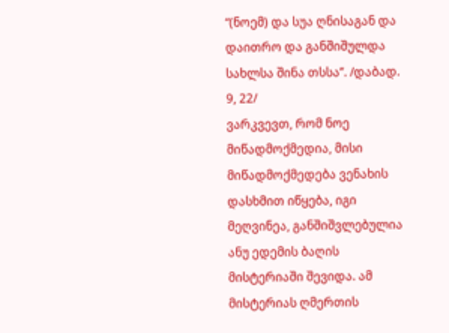“(ნოემ) და სუა ღნისაგან და დაითრო და განშიშულდა სახლსა შინა თსსა’’. /დაბად. 9, 22/
ვარკვევთ, რომ ნოე მიწადმოქმედია, მისი მიწადმოქმედება ვენახის დასხმით იწყება, იგი მეღვინეა, განშიშვლებულია ანუ ედემის ბაღის მისტერიაში შევიდა. ამ მისტერიას ღმერთის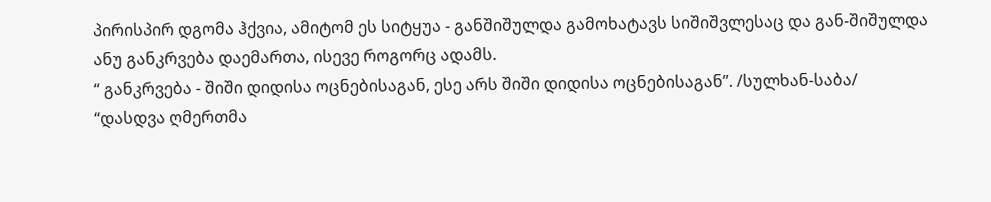პირისპირ დგომა ჰქვია, ამიტომ ეს სიტყუა - განშიშულდა გამოხატავს სიშიშვლესაც და გან-შიშულდა ანუ განკრვება დაემართა, ისევე როგორც ადამს.
“ განკრვება - შიში დიდისა ოცნებისაგან, ესე არს შიში დიდისა ოცნებისაგან’’. /სულხან-საბა/
“დასდვა ღმერთმა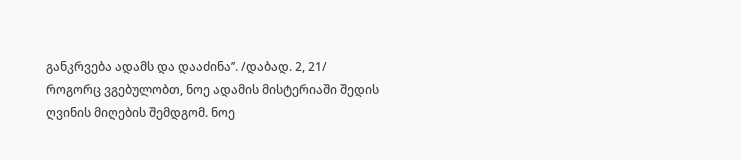განკრვება ადამს და დააძინა’’. /დაბად. 2, 21/
როგორც ვგებულობთ, ნოე ადამის მისტერიაში შედის ღვინის მიღების შემდგომ. ნოე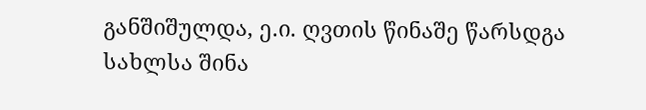განშიშულდა, ე.ი. ღვთის წინაშე წარსდგა სახლსა შინა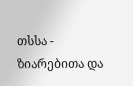თსსა - ზიარებითა და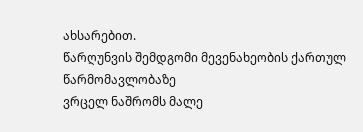ახსარებით.
წარღუნვის შემდგომი მევენახეობის ქართულ წარმომავლობაზე
ვრცელ ნაშრომს მალე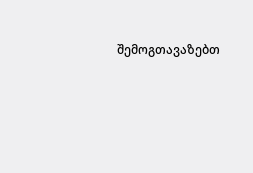შემოგთავაზებთ